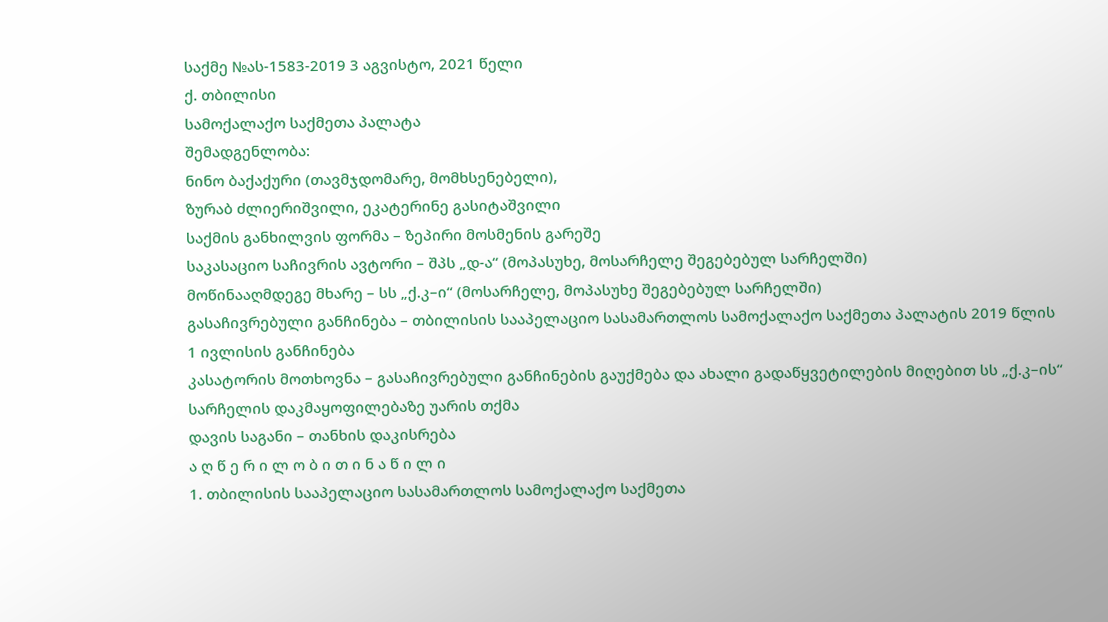საქმე №ას-1583-2019 3 აგვისტო, 2021 წელი
ქ. თბილისი
სამოქალაქო საქმეთა პალატა
შემადგენლობა:
ნინო ბაქაქური (თავმჯდომარე, მომხსენებელი),
ზურაბ ძლიერიშვილი, ეკატერინე გასიტაშვილი
საქმის განხილვის ფორმა – ზეპირი მოსმენის გარეშე
საკასაციო საჩივრის ავტორი – შპს „დ-ა“ (მოპასუხე, მოსარჩელე შეგებებულ სარჩელში)
მოწინააღმდეგე მხარე – სს „ქ.კ–ი“ (მოსარჩელე, მოპასუხე შეგებებულ სარჩელში)
გასაჩივრებული განჩინება – თბილისის სააპელაციო სასამართლოს სამოქალაქო საქმეთა პალატის 2019 წლის 1 ივლისის განჩინება
კასატორის მოთხოვნა – გასაჩივრებული განჩინების გაუქმება და ახალი გადაწყვეტილების მიღებით სს „ქ.კ–ის“ სარჩელის დაკმაყოფილებაზე უარის თქმა
დავის საგანი – თანხის დაკისრება
ა ღ წ ე რ ი ლ ო ბ ი თ ი ნ ა წ ი ლ ი
1. თბილისის სააპელაციო სასამართლოს სამოქალაქო საქმეთა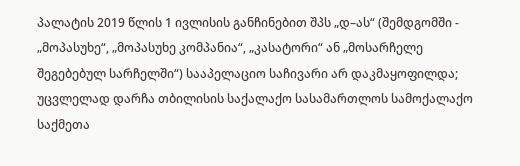პალატის 2019 წლის 1 ივლისის განჩინებით შპს „დ–ას“ (შემდგომში - „მოპასუხე“, „მოპასუხე კომპანია“, „კასატორი“ ან „მოსარჩელე შეგებებულ სარჩელში“) სააპელაციო საჩივარი არ დაკმაყოფილდა; უცვლელად დარჩა თბილისის საქალაქო სასამართლოს სამოქალაქო საქმეთა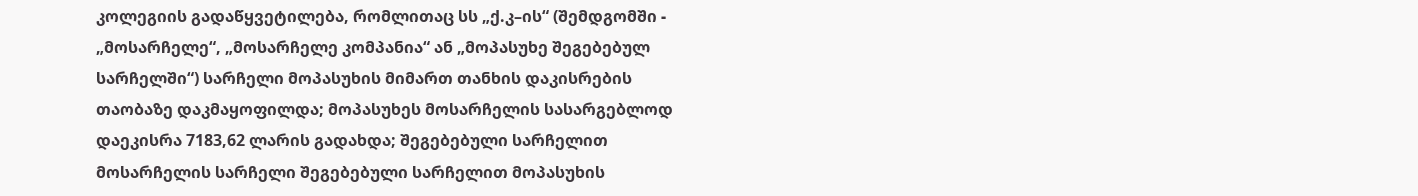კოლეგიის გადაწყვეტილება, რომლითაც სს „ქ.კ–ის“ (შემდგომში - „მოსარჩელე“, „მოსარჩელე კომპანია“ ან „მოპასუხე შეგებებულ სარჩელში“) სარჩელი მოპასუხის მიმართ თანხის დაკისრების თაობაზე დაკმაყოფილდა; მოპასუხეს მოსარჩელის სასარგებლოდ დაეკისრა 7183,62 ლარის გადახდა; შეგებებული სარჩელით მოსარჩელის სარჩელი შეგებებული სარჩელით მოპასუხის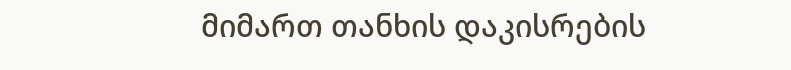მიმართ თანხის დაკისრების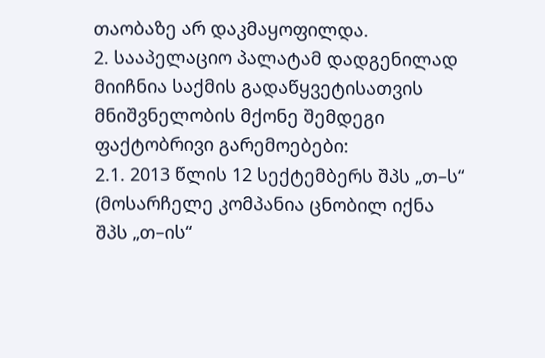თაობაზე არ დაკმაყოფილდა.
2. სააპელაციო პალატამ დადგენილად მიიჩნია საქმის გადაწყვეტისათვის მნიშვნელობის მქონე შემდეგი ფაქტობრივი გარემოებები:
2.1. 2013 წლის 12 სექტემბერს შპს „თ–ს“ (მოსარჩელე კომპანია ცნობილ იქნა შპს „თ–ის“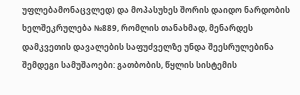უფლებამონაცვლედ) და მოპასუხეს შორის დაიდო ნარდობის ხელშეკრულება №889, რომლის თანახმად, მენარდეს დამკვეთის დავალების საფუძველზე უნდა შეესრულებინა შემდეგი სამუშაოები: გათბობის, წყლის სისტემის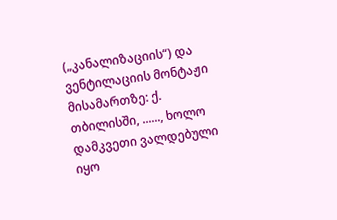(„კანალიზაციის“) და ვენტილაციის მონტაჟი მისამართზე: ქ. თბილისში, ......, ხოლო დამკვეთი ვალდებული იყო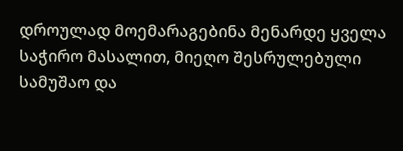დროულად მოემარაგებინა მენარდე ყველა საჭირო მასალით, მიეღო შესრულებული სამუშაო და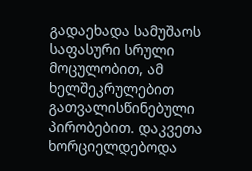გადაეხადა სამუშაოს საფასური სრული მოცულობით, ამ ხელშეკრულებით გათვალისწინებული პირობებით. დაკვეთა ხორციელდებოდა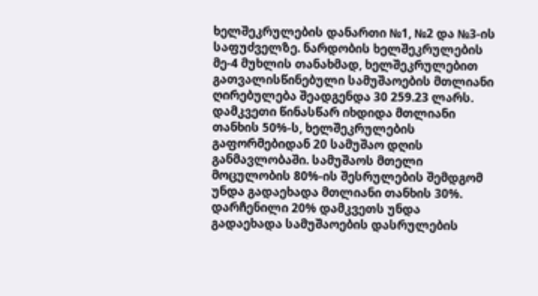ხელშეკრულების დანართი №1, №2 და №3-ის საფუძველზე. ნარდობის ხელშეკრულების მე-4 მუხლის თანახმად, ხელშეკრულებით გათვალისწინებული სამუშაოების მთლიანი ღირებულება შეადგენდა 30 259.23 ლარს. დამკვეთი წინასწარ იხდიდა მთლიანი თანხის 50%-ს, ხელშეკრულების გაფორმებიდან 20 სამუშაო დღის განმავლობაში. სამუშაოს მთელი მოცულობის 80%-ის შესრულების შემდგომ უნდა გადაეხადა მთლიანი თანხის 30%. დარჩენილი 20% დამკვეთს უნდა გადაეხადა სამუშაოების დასრულების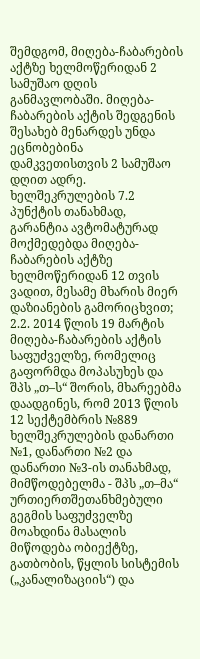შემდგომ, მიღება-ჩაბარების აქტზე ხელმოწერიდან 2 სამუშაო დღის განმავლობაში. მიღება-ჩაბარების აქტის შედგენის შესახებ მენარდეს უნდა ეცნობებინა დამკვეთისთვის 2 სამუშაო დღით ადრე. ხელშეკრულების 7.2 პუნქტის თანახმად, გარანტია ავტომატურად მოქმედებდა მიღება-ჩაბარების აქტზე ხელმოწერიდან 12 თვის ვადით, მესამე მხარის მიერ დაზიანების გამორიცხვით;
2.2. 2014 წლის 19 მარტის მიღება-ჩაბარების აქტის საფუძველზე, რომელიც გაფორმდა მოპასუხეს და შპს „თ–ს“ შორის, მხარეებმა დაადგინეს, რომ 2013 წლის 12 სექტემბრის №889 ხელშეკრულების დანართი №1, დანართი №2 და დანართი №3-ის თანახმად, მიმწოდებელმა - შპს „თ–მა“ ურთიერთშეთანხმებული გეგმის საფუძველზე მოახდინა მასალის მიწოდება ობიექტზე, გათბობის, წყლის სისტემის („კანალიზაციის“) და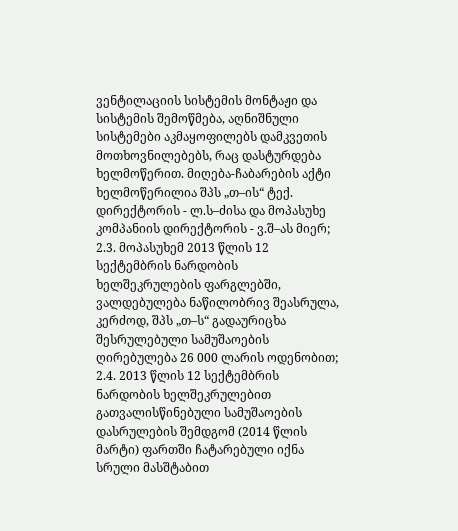ვენტილაციის სისტემის მონტაჟი და სისტემის შემოწმება, აღნიშნული სისტემები აკმაყოფილებს დამკვეთის მოთხოვნილებებს, რაც დასტურდება ხელმოწერით. მიღება-ჩაბარების აქტი ხელმოწერილია შპს „თ–ის“ ტექ. დირექტორის - ლ.ს–ძისა და მოპასუხე კომპანიის დირექტორის - ვ.შ–ას მიერ;
2.3. მოპასუხემ 2013 წლის 12 სექტემბრის ნარდობის ხელშეკრულების ფარგლებში, ვალდებულება ნაწილობრივ შეასრულა, კერძოდ, შპს „თ–ს“ გადაურიცხა შესრულებული სამუშაოების ღირებულება 26 000 ლარის ოდენობით;
2.4. 2013 წლის 12 სექტემბრის ნარდობის ხელშეკრულებით გათვალისწინებული სამუშაოების დასრულების შემდგომ (2014 წლის მარტი) ფართში ჩატარებული იქნა სრული მასშტაბით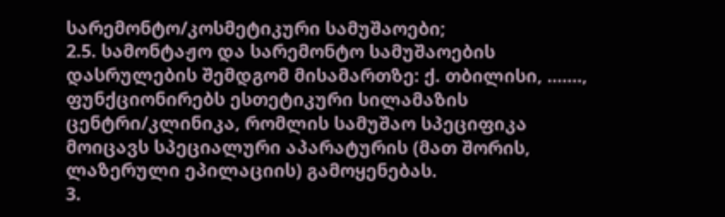სარემონტო/კოსმეტიკური სამუშაოები;
2.5. სამონტაჟო და სარემონტო სამუშაოების დასრულების შემდგომ მისამართზე: ქ. თბილისი, ......., ფუნქციონირებს ესთეტიკური სილამაზის ცენტრი/კლინიკა, რომლის სამუშაო სპეციფიკა მოიცავს სპეციალური აპარატურის (მათ შორის, ლაზერული ეპილაციის) გამოყენებას.
3.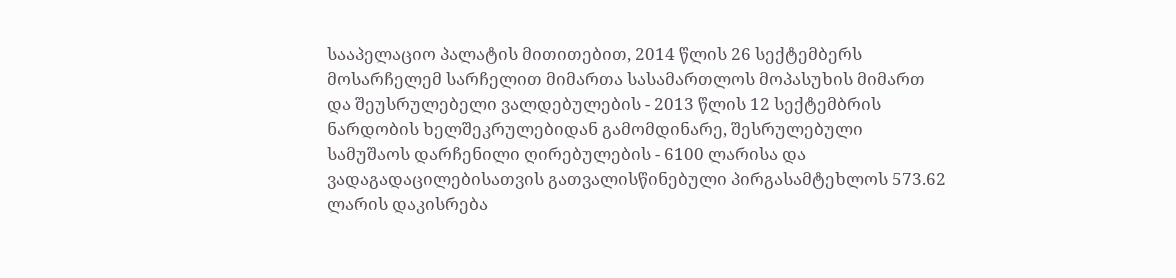სააპელაციო პალატის მითითებით, 2014 წლის 26 სექტემბერს მოსარჩელემ სარჩელით მიმართა სასამართლოს მოპასუხის მიმართ და შეუსრულებელი ვალდებულების - 2013 წლის 12 სექტემბრის ნარდობის ხელშეკრულებიდან გამომდინარე, შესრულებული სამუშაოს დარჩენილი ღირებულების - 6100 ლარისა და ვადაგადაცილებისათვის გათვალისწინებული პირგასამტეხლოს 573.62 ლარის დაკისრება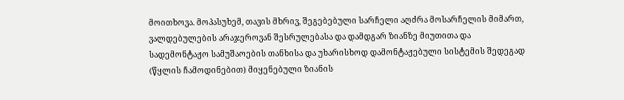მოითხოვა. მოპასუხემ, თავის მხრივ, შეგებებული სარჩელი აღძრა მოსარჩელის მიმართ, ვალდებულების არაჯეროვან შესრულებასა და დამდგარ ზიანზე მიუთითა და სადემონტაჟო სამუშაოების თანხისა და უხარისხოდ დამონტაჟებული სისტემის შედეგად (წყლის ჩამოდინებით) მიყენებული ზიანის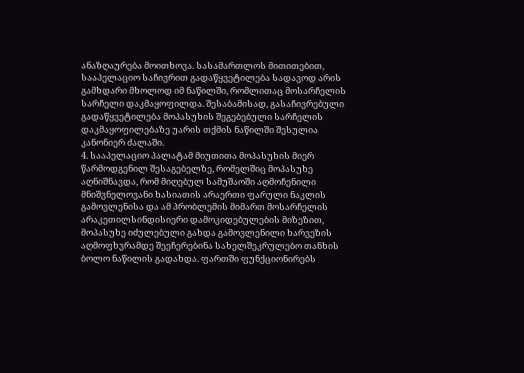ანაზღაურება მოითხოვა. სასამართლოს მითითებით, სააპელაციო საჩივრით გადაწყვეტილება სადავოდ არის გამხდარი მხოლოდ იმ ნაწილში, რომლითაც მოსარჩელის სარჩელი დაკმაყოფილდა. შესაბამისად, გასაჩივრებული გადაწყვეტილება მოპასუხის შეგებებული სარჩელის დაკმაყოფილებაზე უარის თქმის ნაწილში შესულია კანონიერ ძალაში.
4. სააპელაციო პალატამ მიუთითა მოპასუხის მიერ წარმოდგენილ შესაგებელზე, რომელშიც მოპასუხე აღნიშნავდა, რომ მიღებულ სამუშაოში აღმოჩენილი მნიშვნელოვანი ხასიათის არაერთი ფარული ნაკლის გამოვლენისა და ამ პრობლემის მიმართ მოსარჩელის არაკეთილსინდისიერი დამოკიდებულების მიზეზით, მოპასუხე იძულებული გახდა გამოვლენილი ხარვეზის აღმოფხვრამდე შეეჩერებინა სახელშეკრულებო თანხის ბოლო ნაწილის გადახდა. ფართში ფუნქციონირებს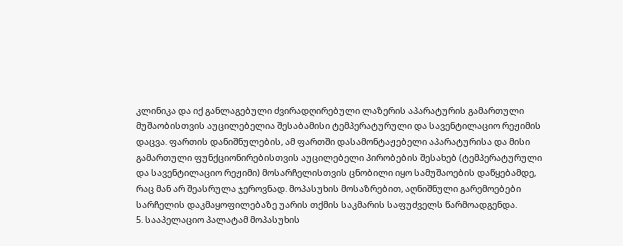კლინიკა და იქ განლაგებული ძვირადღირებული ლაზერის აპარატურის გამართული მუშაობისთვის აუცილებელია შესაბამისი ტემპერატურული და სავენტილაციო რეჟიმის დაცვა. ფართის დანიშნულების, ამ ფართში დასამონტაჟებელი აპარატურისა და მისი გამართული ფუნქციონირებისთვის აუცილებელი პირობების შესახებ (ტემპერატურული და სავენტილაციო რეჟიმი) მოსარჩელისთვის ცნობილი იყო სამუშაოების დაწყებამდე, რაც მან არ შეასრულა ჯეროვნად. მოპასუხის მოსაზრებით, აღნიშნული გარემოებები სარჩელის დაკმაყოფილებაზე უარის თქმის საკმარის საფუძველს წარმოადგენდა.
5. სააპელაციო პალატამ მოპასუხის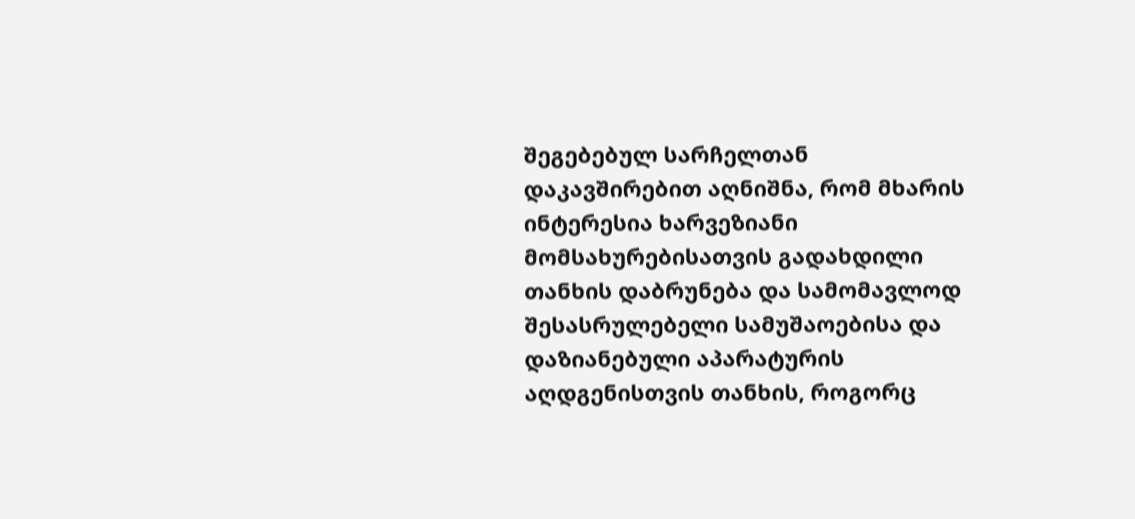შეგებებულ სარჩელთან დაკავშირებით აღნიშნა, რომ მხარის ინტერესია ხარვეზიანი მომსახურებისათვის გადახდილი თანხის დაბრუნება და სამომავლოდ შესასრულებელი სამუშაოებისა და დაზიანებული აპარატურის აღდგენისთვის თანხის, როგორც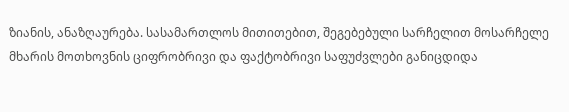ზიანის, ანაზღაურება. სასამართლოს მითითებით, შეგებებული სარჩელით მოსარჩელე მხარის მოთხოვნის ციფრობრივი და ფაქტობრივი საფუძვლები განიცდიდა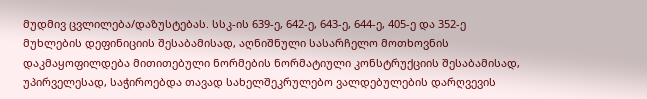მუდმივ ცვლილება/დაზუსტებას. სსკ-ის 639-ე, 642-ე, 643-ე, 644-ე, 405-ე და 352-ე მუხლების დეფინიციის შესაბამისად, აღნიშნული სასარჩელო მოთხოვნის დაკმაყოფილდება მითითებული ნორმების ნორმატიული კონსტრუქციის შესაბამისად, უპირველესად, საჭიროებდა თავად სახელშეკრულებო ვალდებულების დარღვევის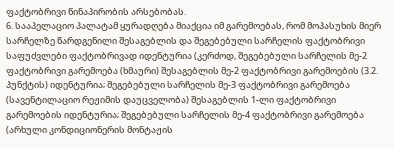ფაქტობრივი წინაპირობის არსებობას.
6. სააპელაციო პალატამ ყურადღება მიაქცია იმ გარემოებას, რომ მოპასუხის მიერ სარჩელზე წარდგენილი შესაგებლის და შეგებებული სარჩელის ფაქტობრივი საფუძვლები ფაქტობრივად იდენტურია (კერძოდ, შეგებებული სარჩელის მე-2 ფაქტობრივი გარემოება (ხმაური) შესაგებლის მე-2 ფაქტობრივი გარემოების (3.2. პუნქტის) იდენტურია; შეგებებული სარჩელის მე-3 ფაქტობრივი გარემოება (სავენტილაციო რეჟიმის დაუცველობა) შესაგებლის 1-ლი ფაქტობრივი გარემოების იდენტურია; შეგებებული სარჩელის მე-4 ფაქტობრივი გარემოება (არხული კონდიციონერის მონტაჟის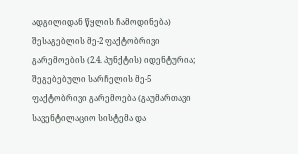ადგილიდან წყლის ჩამოდინება) შესაგებლის მე-2 ფაქტობრივი გარემოების (2.4. პუნქტის) იდენტურია; შეგებებული სარჩელის მე-5 ფაქტობრივი გარემოება (გაუმართავი სავენტილაციო სისტემა და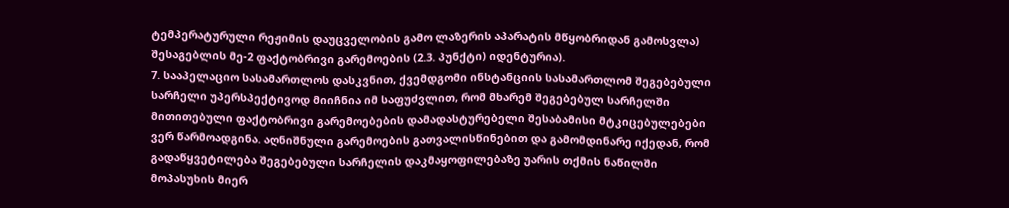ტემპერატურული რეჟიმის დაუცველობის გამო ლაზერის აპარატის მწყობრიდან გამოსვლა) შესაგებლის მე-2 ფაქტობრივი გარემოების (2.3. პუნქტი) იდენტურია).
7. სააპელაციო სასამართლოს დასკვნით, ქვემდგომი ინსტანციის სასამართლომ შეგებებული სარჩელი უპერსპექტივოდ მიიჩნია იმ საფუძვლით, რომ მხარემ შეგებებულ სარჩელში მითითებული ფაქტობრივი გარემოებების დამადასტურებელი შესაბამისი მტკიცებულებები ვერ წარმოადგინა. აღნიშნული გარემოების გათვალისწინებით და გამომდინარე იქედან, რომ გადაწყვეტილება შეგებებული სარჩელის დაკმაყოფილებაზე უარის თქმის ნაწილში მოპასუხის მიერ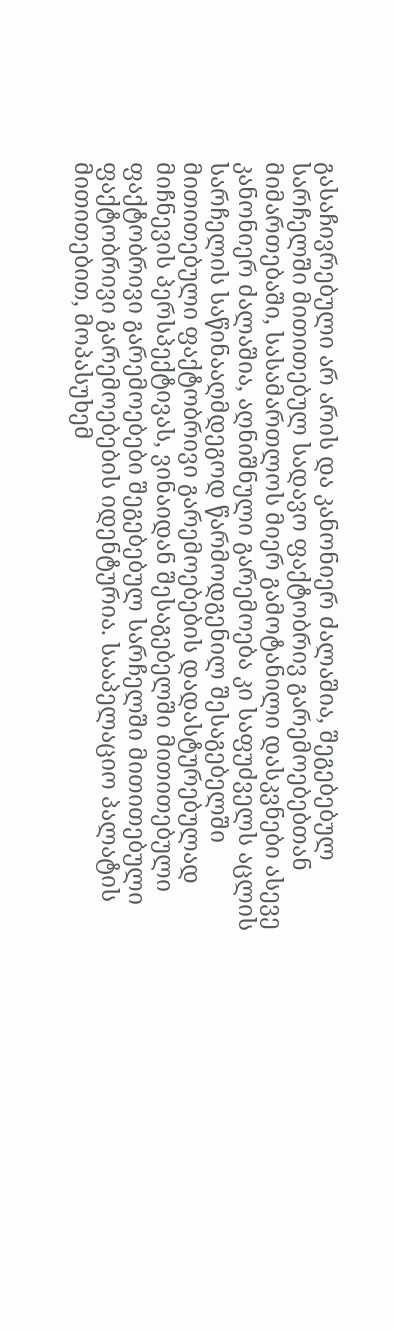გასაჩივრებული არ არის და კანონიერ ძალაშია, შეგებებულ სარჩელში მითითებულ სადავო ფაქტობრივ გარემოებებთან მიმართებაში, სასამართლოს მიერ გამოტანილი დასკვნები ასევე კანონიერ ძალაშია, აღნიშნული გარემოება კი საფუძველს აცლის სარჩელის საწინააღმდეგოდ წარმოდგენილ შესაგებელში მითითებული ფაქტობრივი გარემოებების დადასტურებულად მიჩნევის პერსპექტივას, ვინაიდან შესაგებელში მითითებული ფაქტობრივი გარემოებები შეგებებულ სარჩელში მითითებული ფაქტობრივი გარემოებების იდენტურია. სააპელაციო პალატის მითითებით, მოპასუხემ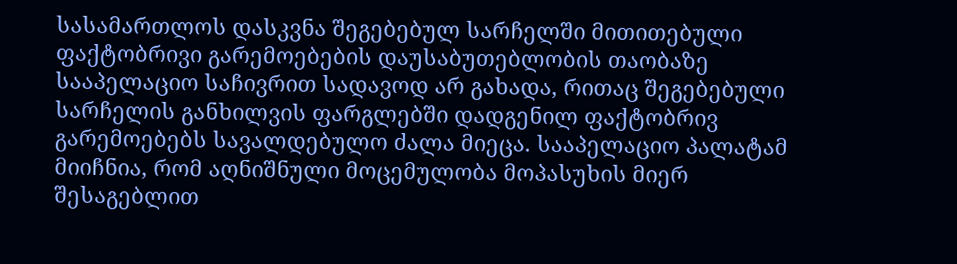სასამართლოს დასკვნა შეგებებულ სარჩელში მითითებული ფაქტობრივი გარემოებების დაუსაბუთებლობის თაობაზე სააპელაციო საჩივრით სადავოდ არ გახადა, რითაც შეგებებული სარჩელის განხილვის ფარგლებში დადგენილ ფაქტობრივ გარემოებებს სავალდებულო ძალა მიეცა. სააპელაციო პალატამ მიიჩნია, რომ აღნიშნული მოცემულობა მოპასუხის მიერ შესაგებლით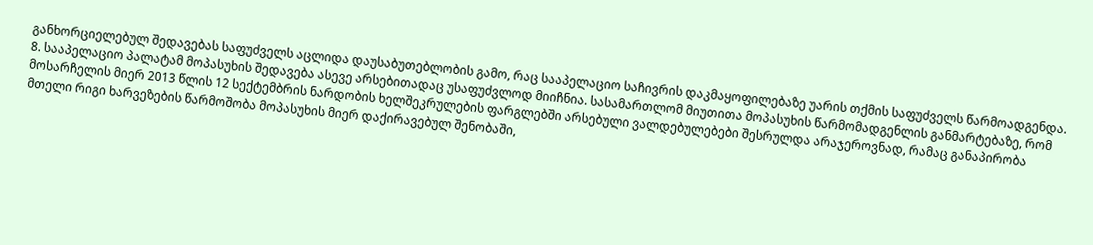განხორციელებულ შედავებას საფუძველს აცლიდა დაუსაბუთებლობის გამო, რაც სააპელაციო საჩივრის დაკმაყოფილებაზე უარის თქმის საფუძველს წარმოადგენდა.
8. სააპელაციო პალატამ მოპასუხის შედავება ასევე არსებითადაც უსაფუძვლოდ მიიჩნია. სასამართლომ მიუთითა მოპასუხის წარმომადგენლის განმარტებაზე, რომ მოსარჩელის მიერ 2013 წლის 12 სექტემბრის ნარდობის ხელშეკრულების ფარგლებში არსებული ვალდებულებები შესრულდა არაჯეროვნად, რამაც განაპირობა მთელი რიგი ხარვეზების წარმოშობა მოპასუხის მიერ დაქირავებულ შენობაში,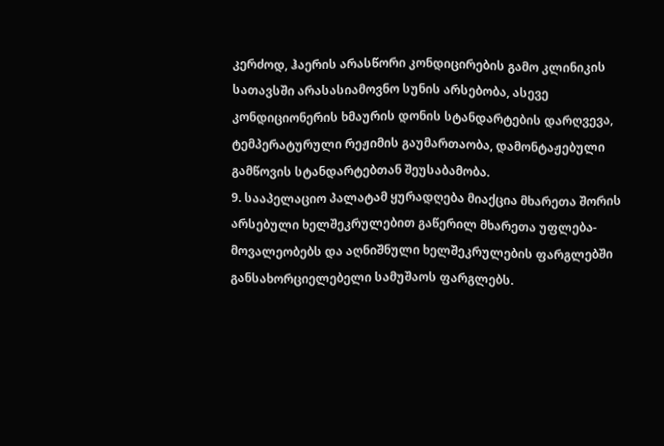კერძოდ, ჰაერის არასწორი კონდიცირების გამო კლინიკის სათავსში არასასიამოვნო სუნის არსებობა, ასევე კონდიციონერის ხმაურის დონის სტანდარტების დარღვევა, ტემპერატურული რეჟიმის გაუმართაობა, დამონტაჟებული გამწოვის სტანდარტებთან შეუსაბამობა.
9. სააპელაციო პალატამ ყურადღება მიაქცია მხარეთა შორის არსებული ხელშეკრულებით გაწერილ მხარეთა უფლება-მოვალეობებს და აღნიშნული ხელშეკრულების ფარგლებში განსახორციელებელი სამუშაოს ფარგლებს.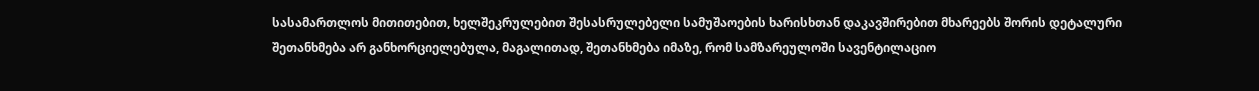სასამართლოს მითითებით, ხელშეკრულებით შესასრულებელი სამუშაოების ხარისხთან დაკავშირებით მხარეებს შორის დეტალური შეთანხმება არ განხორციელებულა, მაგალითად, შეთანხმება იმაზე, რომ სამზარეულოში სავენტილაციო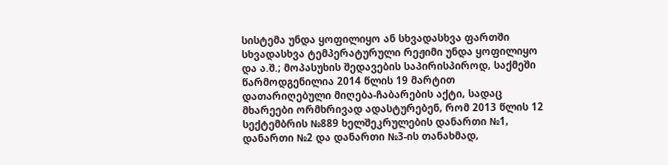სისტემა უნდა ყოფილიყო ან სხვადასხვა ფართში სხვადასხვა ტემპერატურული რეჟიმი უნდა ყოფილიყო და ა.შ.; მოპასუხის შედავების საპირისპიროდ, საქმეში წარმოდგენილია 2014 წლის 19 მარტით დათარიღებული მიღება-ჩაბარების აქტი, სადაც მხარეები ორმხრივად ადასტურებენ, რომ 2013 წლის 12 სექტემბრის №889 ხელშეკრულების დანართი №1, დანართი №2 და დანართი №3-ის თანახმად,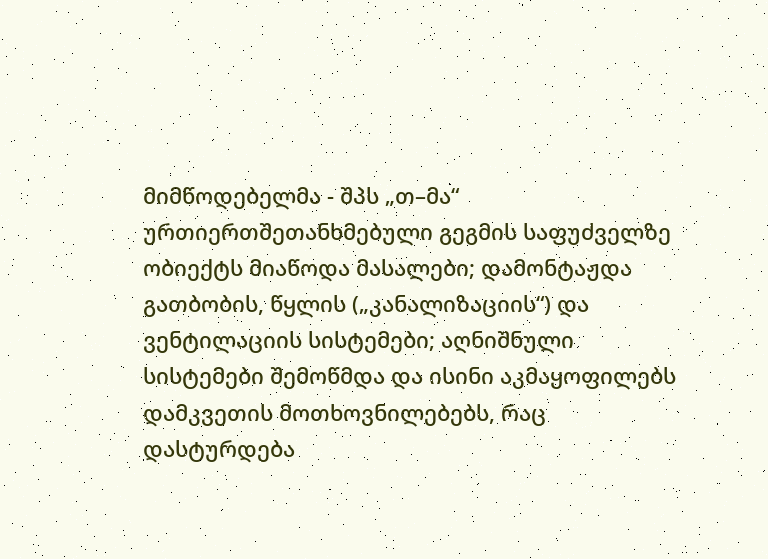მიმწოდებელმა - შპს „თ–მა“ ურთიერთშეთანხმებული გეგმის საფუძველზე ობიექტს მიაწოდა მასალები; დამონტაჟდა გათბობის, წყლის („კანალიზაციის“) და ვენტილაციის სისტემები; აღნიშნული სისტემები შემოწმდა და ისინი აკმაყოფილებს დამკვეთის მოთხოვნილებებს, რაც დასტურდება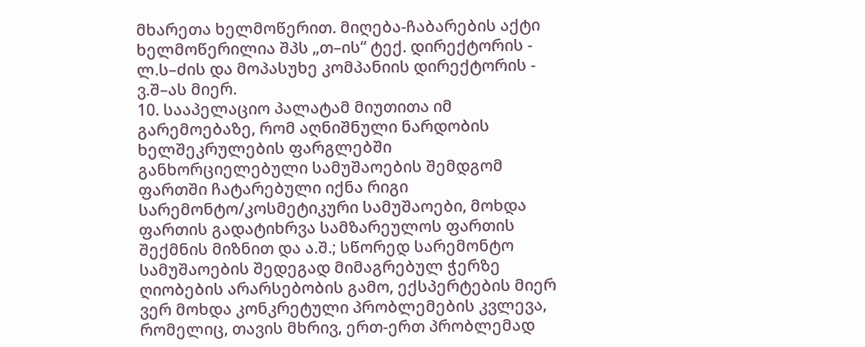მხარეთა ხელმოწერით. მიღება-ჩაბარების აქტი ხელმოწერილია შპს „თ–ის“ ტექ. დირექტორის - ლ.ს–ძის და მოპასუხე კომპანიის დირექტორის - ვ.შ–ას მიერ.
10. სააპელაციო პალატამ მიუთითა იმ გარემოებაზე, რომ აღნიშნული ნარდობის ხელშეკრულების ფარგლებში განხორციელებული სამუშაოების შემდგომ ფართში ჩატარებული იქნა რიგი სარემონტო/კოსმეტიკური სამუშაოები, მოხდა ფართის გადატიხრვა სამზარეულოს ფართის შექმნის მიზნით და ა.შ.; სწორედ სარემონტო სამუშაოების შედეგად მიმაგრებულ ჭერზე ღიობების არარსებობის გამო, ექსპერტების მიერ ვერ მოხდა კონკრეტული პრობლემების კვლევა, რომელიც, თავის მხრივ, ერთ-ერთ პრობლემად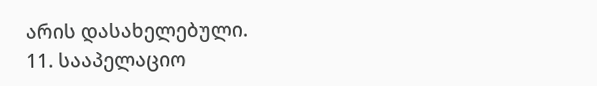არის დასახელებული.
11. სააპელაციო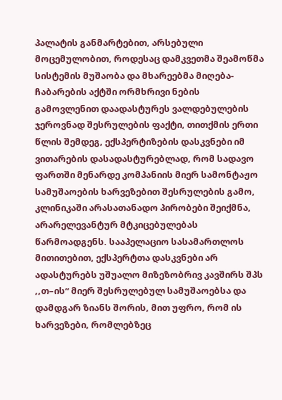პალატის განმარტებით, არსებული მოცემულობით, როდესაც დამკვეთმა შეამოწმა სისტემის მუშაობა და მხარეებმა მიღება-ჩაბარების აქტში ორმხრივი ნების გამოვლენით დაადასტურეს ვალდებულების ჯეროვნად შესრულების ფაქტი, თითქმის ერთი წლის შემდეგ, ექსპერტიზების დასკვნები იმ ვითარების დასადასტურებლად, რომ სადავო ფართში მენარდე კომპანიის მიერ სამონტაჟო სამუშაოების ხარვეზებით შესრულების გამო, კლინიკაში არასათანადო პირობები შეიქმნა, არარელევანტურ მტკიცებულებას წარმოადგენს. სააპელაციო სასამართლოს მითითებით, ექსპერტთა დასკვნები არ ადასტურებს უშუალო მიზეზობრივ კავშირს შპს ,,თ–ის“ მიერ შესრულებულ სამუშაოებსა და დამდგარ ზიანს შორის, მით უფრო, რომ ის ხარვეზები, რომლებზეც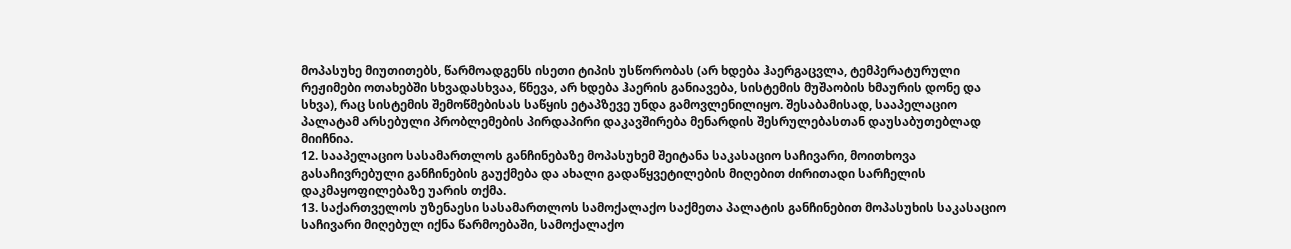მოპასუხე მიუთითებს, წარმოადგენს ისეთი ტიპის უსწორობას (არ ხდება ჰაერგაცვლა, ტემპერატურული რეჟიმები ოთახებში სხვადასხვაა, წნევა, არ ხდება ჰაერის განიავება, სისტემის მუშაობის ხმაურის დონე და სხვა), რაც სისტემის შემოწმებისას საწყის ეტაპზევე უნდა გამოვლენილიყო. შესაბამისად, სააპელაციო პალატამ არსებული პრობლემების პირდაპირი დაკავშირება მენარდის შესრულებასთან დაუსაბუთებლად მიიჩნია.
12. სააპელაციო სასამართლოს განჩინებაზე მოპასუხემ შეიტანა საკასაციო საჩივარი, მოითხოვა გასაჩივრებული განჩინების გაუქმება და ახალი გადაწყვეტილების მიღებით ძირითადი სარჩელის დაკმაყოფილებაზე უარის თქმა.
13. საქართველოს უზენაესი სასამართლოს სამოქალაქო საქმეთა პალატის განჩინებით მოპასუხის საკასაციო საჩივარი მიღებულ იქნა წარმოებაში, სამოქალაქო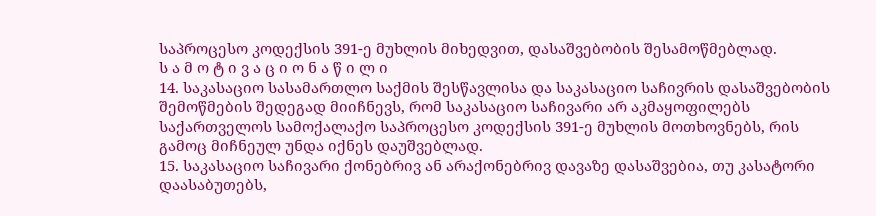საპროცესო კოდექსის 391-ე მუხლის მიხედვით, დასაშვებობის შესამოწმებლად.
ს ა მ ო ტ ი ვ ა ც ი ო ნ ა წ ი ლ ი
14. საკასაციო სასამართლო საქმის შესწავლისა და საკასაციო საჩივრის დასაშვებობის შემოწმების შედეგად მიიჩნევს, რომ საკასაციო საჩივარი არ აკმაყოფილებს საქართველოს სამოქალაქო საპროცესო კოდექსის 391-ე მუხლის მოთხოვნებს, რის გამოც მიჩნეულ უნდა იქნეს დაუშვებლად.
15. საკასაციო საჩივარი ქონებრივ ან არაქონებრივ დავაზე დასაშვებია, თუ კასატორი დაასაბუთებს,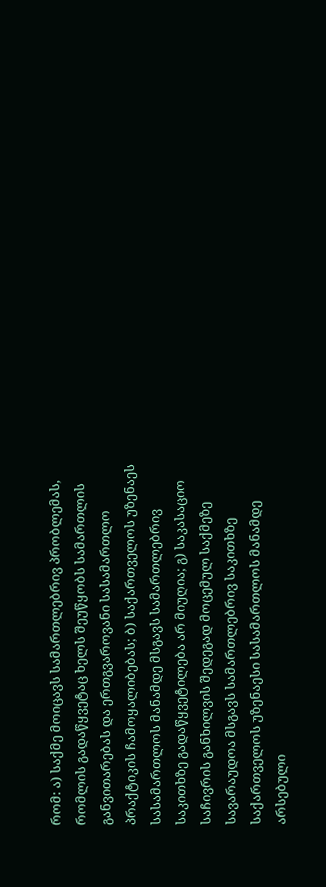რომ: ა) საქმე მოიცავს სამართლებრივ პრობლემას, რომლის გადაწყვეტაც ხელს შეუწყობს სამართლის განვითარებას და ერთგვაროვანი სასამართლო პრაქტიკის ჩამოყალიბებას; ბ) საქართველოს უზენაეს სასამართლოს მანამდე მსგავს სამართლებრივ საკითხზე გადაწყვეტილება არ მიუღია; გ) საკასაციო საჩივრის განხილვის შედეგად მოცემულ საქმეზე სავარაუდოა მსგავს სამართლებრივ საკითხზე საქართველოს უზენაესი სასამართლოს მანამდე არსებული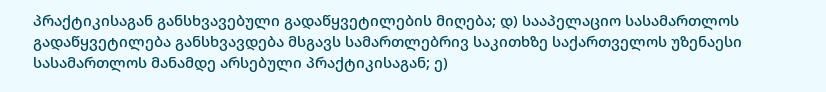პრაქტიკისაგან განსხვავებული გადაწყვეტილების მიღება; დ) სააპელაციო სასამართლოს გადაწყვეტილება განსხვავდება მსგავს სამართლებრივ საკითხზე საქართველოს უზენაესი სასამართლოს მანამდე არსებული პრაქტიკისაგან; ე)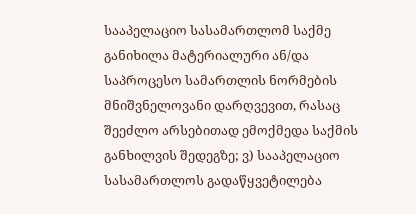სააპელაციო სასამართლომ საქმე განიხილა მატერიალური ან/და საპროცესო სამართლის ნორმების მნიშვნელოვანი დარღვევით, რასაც შეეძლო არსებითად ემოქმედა საქმის განხილვის შედეგზე; ვ) სააპელაციო სასამართლოს გადაწყვეტილება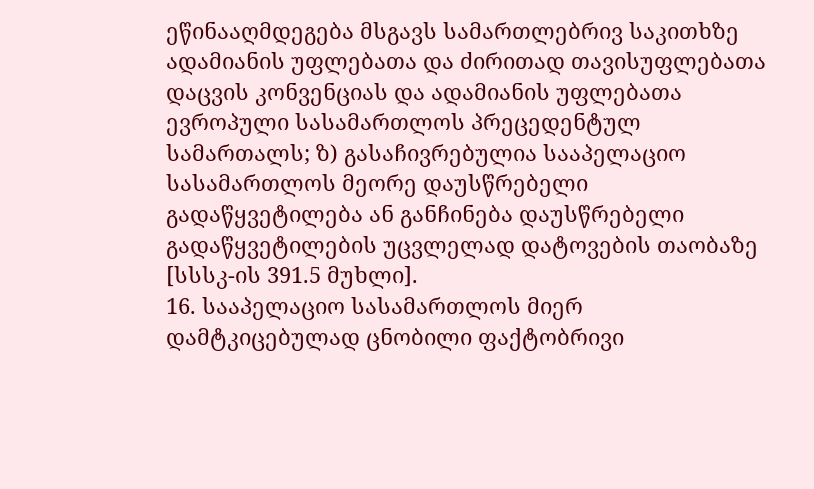ეწინააღმდეგება მსგავს სამართლებრივ საკითხზე ადამიანის უფლებათა და ძირითად თავისუფლებათა დაცვის კონვენციას და ადამიანის უფლებათა ევროპული სასამართლოს პრეცედენტულ სამართალს; ზ) გასაჩივრებულია სააპელაციო სასამართლოს მეორე დაუსწრებელი გადაწყვეტილება ან განჩინება დაუსწრებელი გადაწყვეტილების უცვლელად დატოვების თაობაზე [სსსკ-ის 391.5 მუხლი].
16. სააპელაციო სასამართლოს მიერ დამტკიცებულად ცნობილი ფაქტობრივი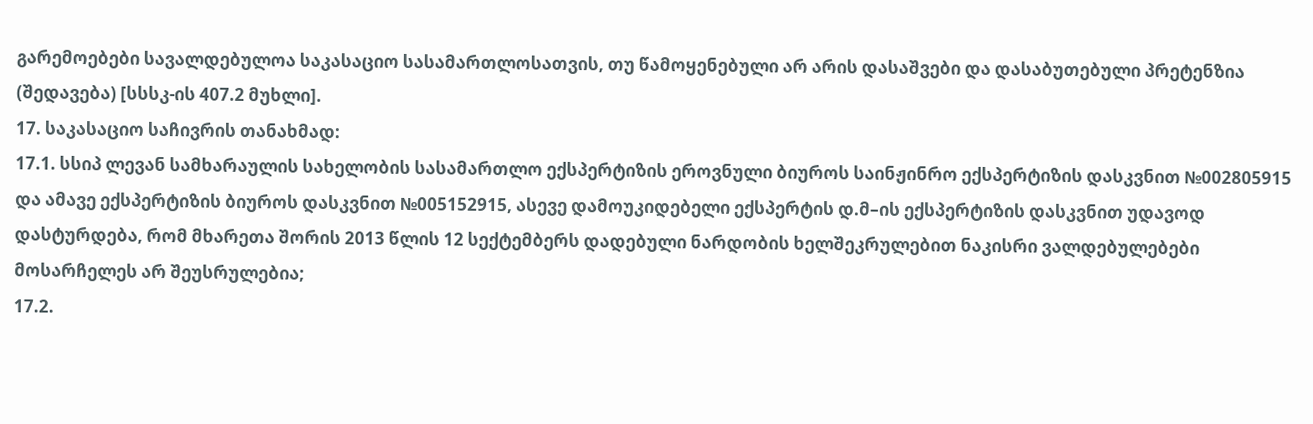გარემოებები სავალდებულოა საკასაციო სასამართლოსათვის, თუ წამოყენებული არ არის დასაშვები და დასაბუთებული პრეტენზია (შედავება) [სსსკ-ის 407.2 მუხლი].
17. საკასაციო საჩივრის თანახმად:
17.1. სსიპ ლევან სამხარაულის სახელობის სასამართლო ექსპერტიზის ეროვნული ბიუროს საინჟინრო ექსპერტიზის დასკვნით №002805915 და ამავე ექსპერტიზის ბიუროს დასკვნით №005152915, ასევე დამოუკიდებელი ექსპერტის დ.მ–ის ექსპერტიზის დასკვნით უდავოდ დასტურდება, რომ მხარეთა შორის 2013 წლის 12 სექტემბერს დადებული ნარდობის ხელშეკრულებით ნაკისრი ვალდებულებები მოსარჩელეს არ შეუსრულებია;
17.2.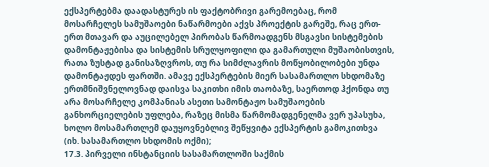ექსპერტებმა დაადასტურეს ის ფაქტობრივი გარემოებაც, რომ მოსარჩელეს სამუშაოები ნაწარმოები აქვს პროექტის გარეშე, რაც ერთ-ერთ მთავარ და აუცილებელ პირობას წარმოადგენს მსგავსი სისტემების დამონტაჟებისა და სისტემის სრულყოფილი და გამართული მუშაობისთვის, რათა ზუსტად განისაზღვროს, თუ რა სიმძლავრის მოწყობილობები უნდა დამონტაჟდეს ფართში. ამავე ექსპერტების მიერ სასამართლო სხდომაზე ერთმნიშვნელოვნად დაისვა საკითხი იმის თაობაზე, საერთოდ ჰქონდა თუ არა მოსარჩელე კომპანიას ასეთი სამონტაჟო სამუშაოების განხორციელების უფლება, რაზეც მისმა წარმომადგენელმა ვერ უპასუხა, ხოლო მოსამართლემ დაუყოვნებლივ შეწყვიტა ექსპერტის გამოკითხვა (იხ. სასამართლო სხდომის ოქმი);
17.3. პირველი ინსტანციის სასამართლოში საქმის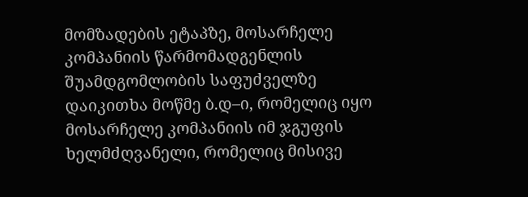მომზადების ეტაპზე, მოსარჩელე კომპანიის წარმომადგენლის შუამდგომლობის საფუძველზე დაიკითხა მოწმე ბ.დ–ი, რომელიც იყო მოსარჩელე კომპანიის იმ ჯგუფის ხელმძღვანელი, რომელიც მისივე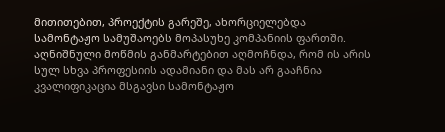მითითებით, პროექტის გარეშე, ახორციელებდა სამონტაჟო სამუშაოებს მოპასუხე კომპანიის ფართში. აღნიშნული მოწმის განმარტებით აღმოჩნდა, რომ ის არის სულ სხვა პროფესიის ადამიანი და მას არ გააჩნია კვალიფიკაცია მსგავსი სამონტაჟო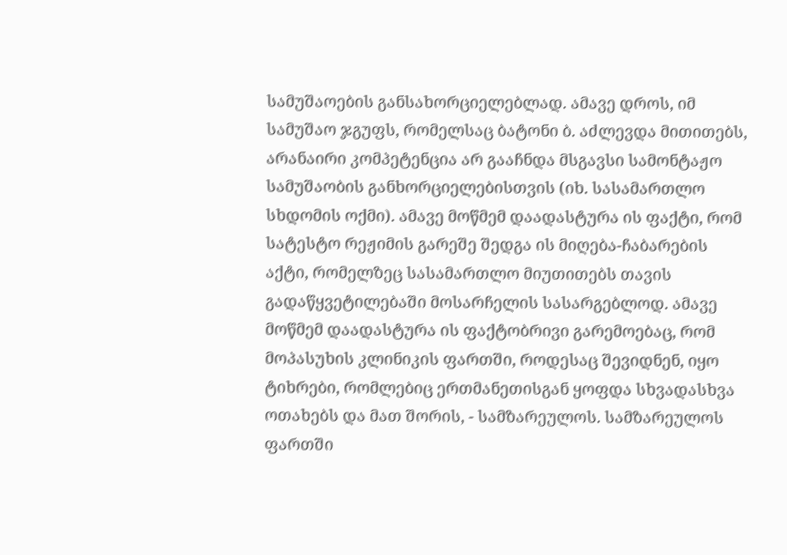სამუშაოების განსახორციელებლად. ამავე დროს, იმ სამუშაო ჯგუფს, რომელსაც ბატონი ბ. აძლევდა მითითებს, არანაირი კომპეტენცია არ გააჩნდა მსგავსი სამონტაჟო სამუშაობის განხორციელებისთვის (იხ. სასამართლო სხდომის ოქმი). ამავე მოწმემ დაადასტურა ის ფაქტი, რომ სატესტო რეჟიმის გარეშე შედგა ის მიღება-ჩაბარების აქტი, რომელზეც სასამართლო მიუთითებს თავის გადაწყვეტილებაში მოსარჩელის სასარგებლოდ. ამავე მოწმემ დაადასტურა ის ფაქტობრივი გარემოებაც, რომ მოპასუხის კლინიკის ფართში, როდესაც შევიდნენ, იყო ტიხრები, რომლებიც ერთმანეთისგან ყოფდა სხვადასხვა ოთახებს და მათ შორის, - სამზარეულოს. სამზარეულოს ფართში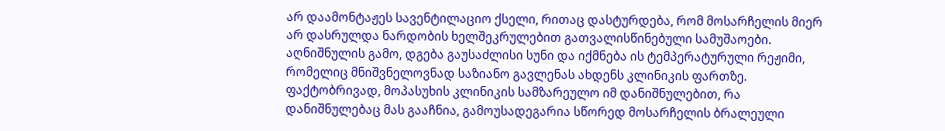არ დაამონტაჟეს სავენტილაციო ქსელი, რითაც დასტურდება, რომ მოსარჩელის მიერ არ დასრულდა ნარდობის ხელშეკრულებით გათვალისწინებული სამუშაოები. აღნიშნულის გამო, დგება გაუსაძლისი სუნი და იქმნება ის ტემპერატურული რეჟიმი, რომელიც მნიშვნელოვნად საზიანო გავლენას ახდენს კლინიკის ფართზე. ფაქტობრივად, მოპასუხის კლინიკის სამზარეულო იმ დანიშნულებით, რა დანიშნულებაც მას გააჩნია, გამოუსადეგარია სწორედ მოსარჩელის ბრალეული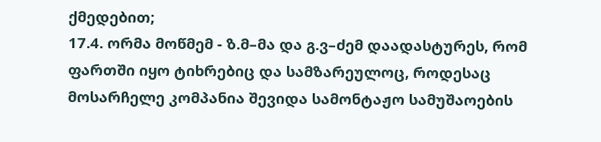ქმედებით;
17.4. ორმა მოწმემ - ზ.მ–მა და გ.ვ–ძემ დაადასტურეს, რომ ფართში იყო ტიხრებიც და სამზარეულოც, როდესაც მოსარჩელე კომპანია შევიდა სამონტაჟო სამუშაოების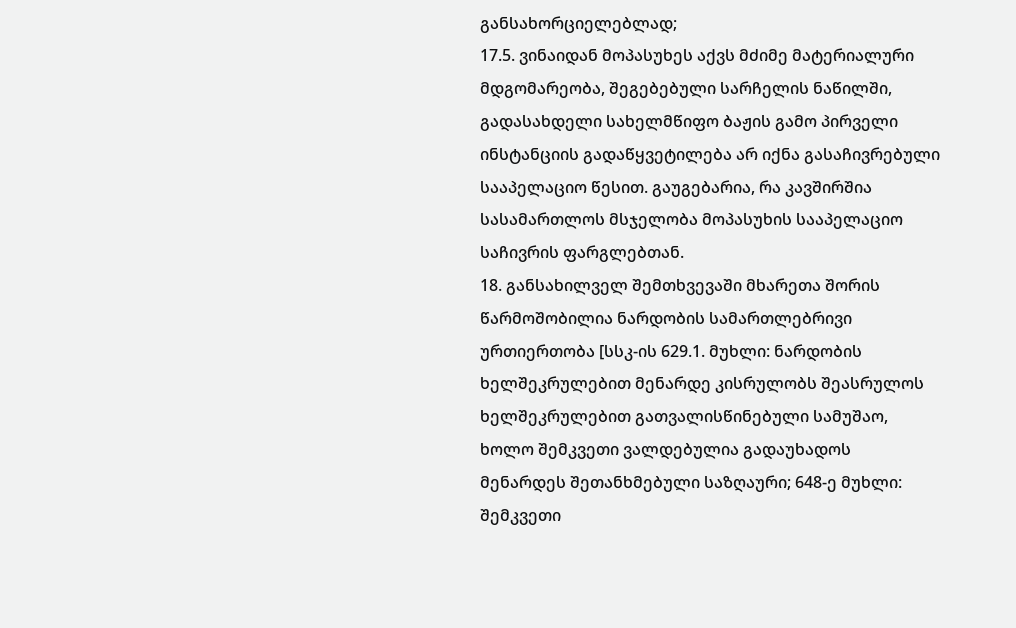განსახორციელებლად;
17.5. ვინაიდან მოპასუხეს აქვს მძიმე მატერიალური მდგომარეობა, შეგებებული სარჩელის ნაწილში, გადასახდელი სახელმწიფო ბაჟის გამო პირველი ინსტანციის გადაწყვეტილება არ იქნა გასაჩივრებული სააპელაციო წესით. გაუგებარია, რა კავშირშია სასამართლოს მსჯელობა მოპასუხის სააპელაციო საჩივრის ფარგლებთან.
18. განსახილველ შემთხვევაში მხარეთა შორის წარმოშობილია ნარდობის სამართლებრივი ურთიერთობა [სსკ-ის 629.1. მუხლი: ნარდობის ხელშეკრულებით მენარდე კისრულობს შეასრულოს ხელშეკრულებით გათვალისწინებული სამუშაო, ხოლო შემკვეთი ვალდებულია გადაუხადოს მენარდეს შეთანხმებული საზღაური; 648-ე მუხლი: შემკვეთი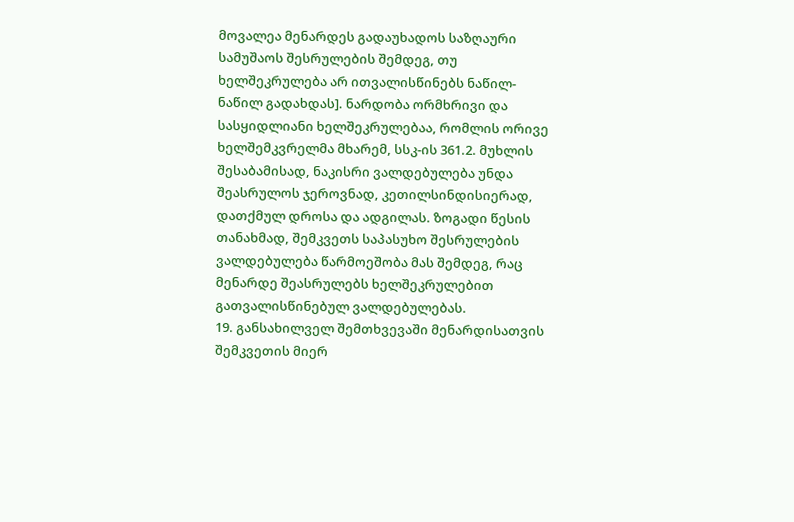მოვალეა მენარდეს გადაუხადოს საზღაური სამუშაოს შესრულების შემდეგ, თუ ხელშეკრულება არ ითვალისწინებს ნაწილ-ნაწილ გადახდას]. ნარდობა ორმხრივი და სასყიდლიანი ხელშეკრულებაა, რომლის ორივე ხელშემკვრელმა მხარემ, სსკ-ის 361.2. მუხლის შესაბამისად, ნაკისრი ვალდებულება უნდა შეასრულოს ჯეროვნად, კეთილსინდისიერად, დათქმულ დროსა და ადგილას. ზოგადი წესის თანახმად, შემკვეთს საპასუხო შესრულების ვალდებულება წარმოეშობა მას შემდეგ, რაც მენარდე შეასრულებს ხელშეკრულებით გათვალისწინებულ ვალდებულებას.
19. განსახილველ შემთხვევაში მენარდისათვის შემკვეთის მიერ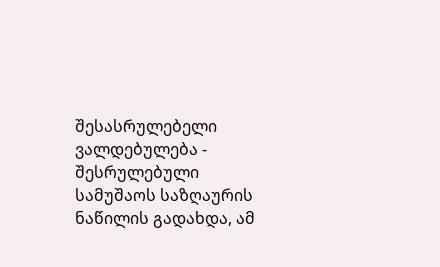შესასრულებელი ვალდებულება - შესრულებული სამუშაოს საზღაურის ნაწილის გადახდა, ამ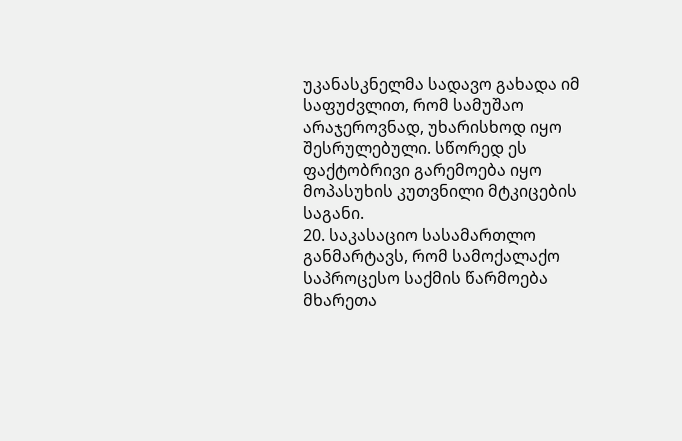უკანასკნელმა სადავო გახადა იმ საფუძვლით, რომ სამუშაო არაჯეროვნად, უხარისხოდ იყო შესრულებული. სწორედ ეს ფაქტობრივი გარემოება იყო მოპასუხის კუთვნილი მტკიცების საგანი.
20. საკასაციო სასამართლო განმარტავს, რომ სამოქალაქო საპროცესო საქმის წარმოება მხარეთა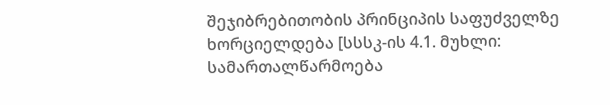შეჯიბრებითობის პრინციპის საფუძველზე ხორციელდება [სსსკ-ის 4.1. მუხლი: სამართალწარმოება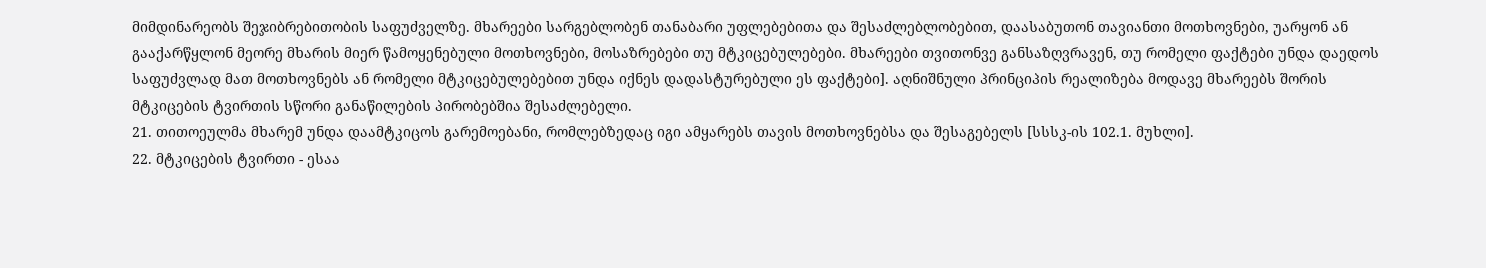მიმდინარეობს შეჯიბრებითობის საფუძველზე. მხარეები სარგებლობენ თანაბარი უფლებებითა და შესაძლებლობებით, დაასაბუთონ თავიანთი მოთხოვნები, უარყონ ან გააქარწყლონ მეორე მხარის მიერ წამოყენებული მოთხოვნები, მოსაზრებები თუ მტკიცებულებები. მხარეები თვითონვე განსაზღვრავენ, თუ რომელი ფაქტები უნდა დაედოს საფუძვლად მათ მოთხოვნებს ან რომელი მტკიცებულებებით უნდა იქნეს დადასტურებული ეს ფაქტები]. აღნიშნული პრინციპის რეალიზება მოდავე მხარეებს შორის მტკიცების ტვირთის სწორი განაწილების პირობებშია შესაძლებელი.
21. თითოეულმა მხარემ უნდა დაამტკიცოს გარემოებანი, რომლებზედაც იგი ამყარებს თავის მოთხოვნებსა და შესაგებელს [სსსკ-ის 102.1. მუხლი].
22. მტკიცების ტვირთი - ესაა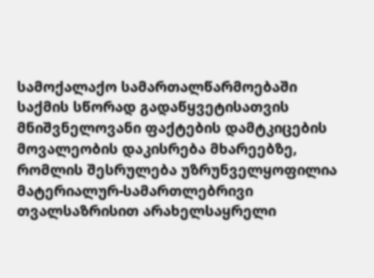სამოქალაქო სამართალწარმოებაში საქმის სწორად გადაწყვეტისათვის მნიშვნელოვანი ფაქტების დამტკიცების მოვალეობის დაკისრება მხარეებზე, რომლის შესრულება უზრუნველყოფილია მატერიალურ-სამართლებრივი თვალსაზრისით არახელსაყრელი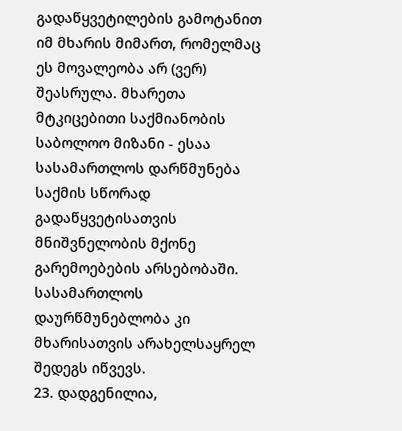გადაწყვეტილების გამოტანით იმ მხარის მიმართ, რომელმაც ეს მოვალეობა არ (ვერ) შეასრულა. მხარეთა მტკიცებითი საქმიანობის საბოლოო მიზანი - ესაა სასამართლოს დარწმუნება საქმის სწორად გადაწყვეტისათვის მნიშვნელობის მქონე გარემოებების არსებობაში. სასამართლოს დაურწმუნებლობა კი მხარისათვის არახელსაყრელ შედეგს იწვევს.
23. დადგენილია,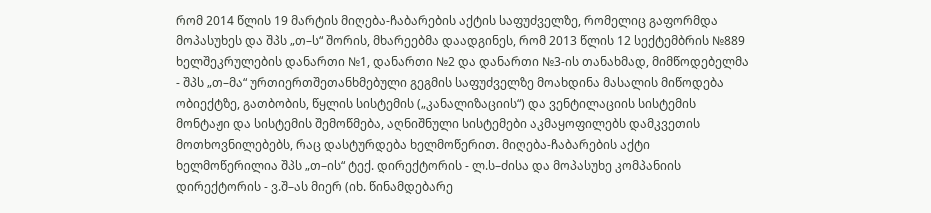რომ 2014 წლის 19 მარტის მიღება-ჩაბარების აქტის საფუძველზე, რომელიც გაფორმდა მოპასუხეს და შპს „თ–ს“ შორის, მხარეებმა დაადგინეს, რომ 2013 წლის 12 სექტემბრის №889 ხელშეკრულების დანართი №1, დანართი №2 და დანართი №3-ის თანახმად, მიმწოდებელმა - შპს „თ–მა“ ურთიერთშეთანხმებული გეგმის საფუძველზე მოახდინა მასალის მიწოდება ობიექტზე, გათბობის, წყლის სისტემის („კანალიზაციის“) და ვენტილაციის სისტემის მონტაჟი და სისტემის შემოწმება, აღნიშნული სისტემები აკმაყოფილებს დამკვეთის მოთხოვნილებებს, რაც დასტურდება ხელმოწერით. მიღება-ჩაბარების აქტი ხელმოწერილია შპს „თ–ის“ ტექ. დირექტორის - ლ.ს–ძისა და მოპასუხე კომპანიის დირექტორის - ვ.შ–ას მიერ (იხ. წინამდებარე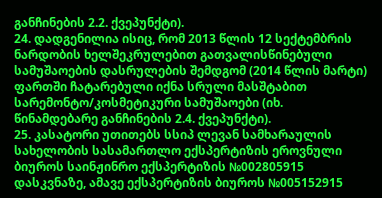განჩინების 2.2. ქვეპუნქტი).
24. დადგენილია ისიც, რომ 2013 წლის 12 სექტემბრის ნარდობის ხელშეკრულებით გათვალისწინებული სამუშაოების დასრულების შემდგომ (2014 წლის მარტი) ფართში ჩატარებული იქნა სრული მასშტაბით სარემონტო/კოსმეტიკური სამუშაოები (იხ. წინამდებარე განჩინების 2.4. ქვეპუნქტი).
25. კასატორი უთითებს სსიპ ლევან სამხარაულის სახელობის სასამართლო ექსპერტიზის ეროვნული ბიუროს საინჟინრო ექსპერტიზის №002805915 დასკვნაზე, ამავე ექსპერტიზის ბიუროს №005152915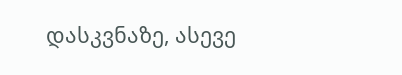დასკვნაზე, ასევე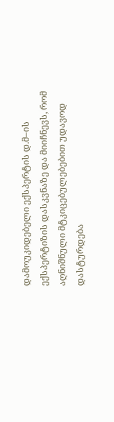დამოუკიდებელი ექსპერტის დ.მ–ის ექსპერტიზის დასკვნაზე და მიიჩნევს, რომ აღნიშნული მტკიცებულებებით უდავოდ დასტურდება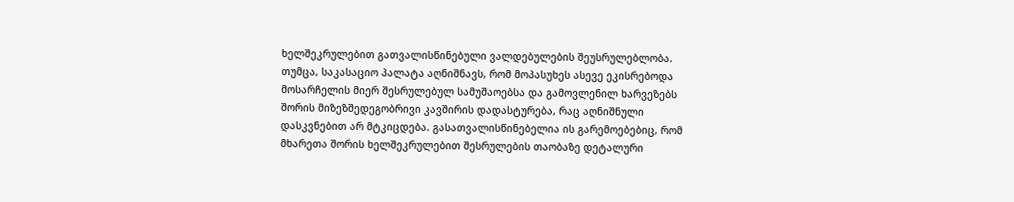ხელშეკრულებით გათვალისწინებული ვალდებულების შეუსრულებლობა. თუმცა, საკასაციო პალატა აღნიშნავს, რომ მოპასუხეს ასევე ეკისრებოდა მოსარჩელის მიერ შესრულებულ სამუშაოებსა და გამოვლენილ ხარვეზებს შორის მიზეზშედეგობრივი კავშირის დადასტურება, რაც აღნიშნული დასკვნებით არ მტკიცდება. გასათვალისწინებელია ის გარემოებებიც, რომ მხარეთა შორის ხელშეკრულებით შესრულების თაობაზე დეტალური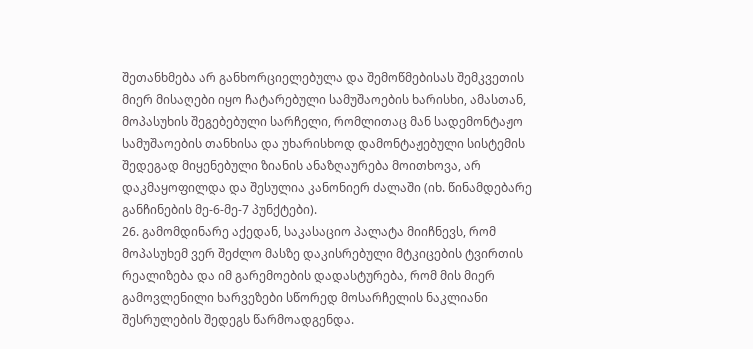შეთანხმება არ განხორციელებულა და შემოწმებისას შემკვეთის მიერ მისაღები იყო ჩატარებული სამუშაოების ხარისხი, ამასთან, მოპასუხის შეგებებული სარჩელი, რომლითაც მან სადემონტაჟო სამუშაოების თანხისა და უხარისხოდ დამონტაჟებული სისტემის შედეგად მიყენებული ზიანის ანაზღაურება მოითხოვა, არ დაკმაყოფილდა და შესულია კანონიერ ძალაში (იხ. წინამდებარე განჩინების მე-6-მე-7 პუნქტები).
26. გამომდინარე აქედან, საკასაციო პალატა მიიჩნევს, რომ მოპასუხემ ვერ შეძლო მასზე დაკისრებული მტკიცების ტვირთის რეალიზება და იმ გარემოების დადასტურება, რომ მის მიერ გამოვლენილი ხარვეზები სწორედ მოსარჩელის ნაკლიანი შესრულების შედეგს წარმოადგენდა.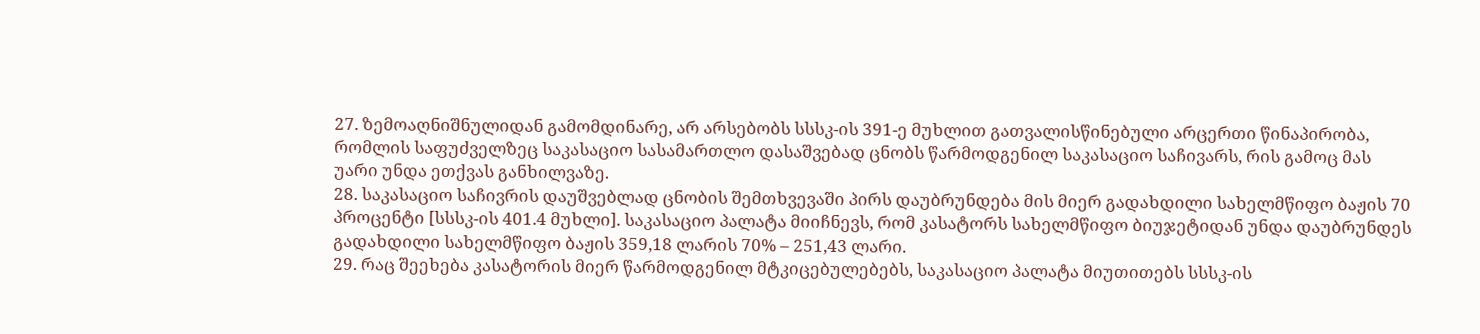27. ზემოაღნიშნულიდან გამომდინარე, არ არსებობს სსსკ-ის 391-ე მუხლით გათვალისწინებული არცერთი წინაპირობა, რომლის საფუძველზეც საკასაციო სასამართლო დასაშვებად ცნობს წარმოდგენილ საკასაციო საჩივარს, რის გამოც მას უარი უნდა ეთქვას განხილვაზე.
28. საკასაციო საჩივრის დაუშვებლად ცნობის შემთხვევაში პირს დაუბრუნდება მის მიერ გადახდილი სახელმწიფო ბაჟის 70 პროცენტი [სსსკ-ის 401.4 მუხლი]. საკასაციო პალატა მიიჩნევს, რომ კასატორს სახელმწიფო ბიუჯეტიდან უნდა დაუბრუნდეს გადახდილი სახელმწიფო ბაჟის 359,18 ლარის 70% – 251,43 ლარი.
29. რაც შეეხება კასატორის მიერ წარმოდგენილ მტკიცებულებებს, საკასაციო პალატა მიუთითებს სსსკ-ის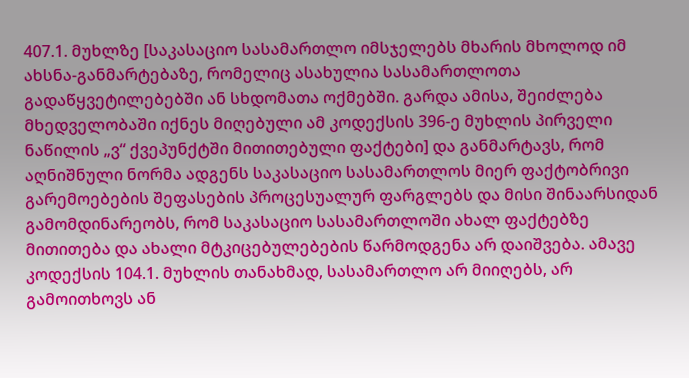407.1. მუხლზე [საკასაციო სასამართლო იმსჯელებს მხარის მხოლოდ იმ ახსნა-განმარტებაზე, რომელიც ასახულია სასამართლოთა გადაწყვეტილებებში ან სხდომათა ოქმებში. გარდა ამისა, შეიძლება მხედველობაში იქნეს მიღებული ამ კოდექსის 396-ე მუხლის პირველი ნაწილის „ვ“ ქვეპუნქტში მითითებული ფაქტები] და განმარტავს, რომ აღნიშნული ნორმა ადგენს საკასაციო სასამართლოს მიერ ფაქტობრივი გარემოებების შეფასების პროცესუალურ ფარგლებს და მისი შინაარსიდან გამომდინარეობს, რომ საკასაციო სასამართლოში ახალ ფაქტებზე მითითება და ახალი მტკიცებულებების წარმოდგენა არ დაიშვება. ამავე კოდექსის 104.1. მუხლის თანახმად, სასამართლო არ მიიღებს, არ გამოითხოვს ან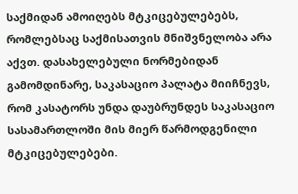საქმიდან ამოიღებს მტკიცებულებებს, რომლებსაც საქმისათვის მნიშვნელობა არა აქვთ. დასახელებული ნორმებიდან გამომდინარე, საკასაციო პალატა მიიჩნევს, რომ კასატორს უნდა დაუბრუნდეს საკასაციო სასამართლოში მის მიერ წარმოდგენილი მტკიცებულებები.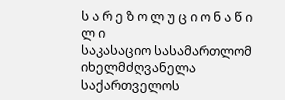ს ა რ ე ზ ო ლ უ ც ი ო ნ ა წ ი ლ ი
საკასაციო სასამართლომ იხელმძღვანელა საქართველოს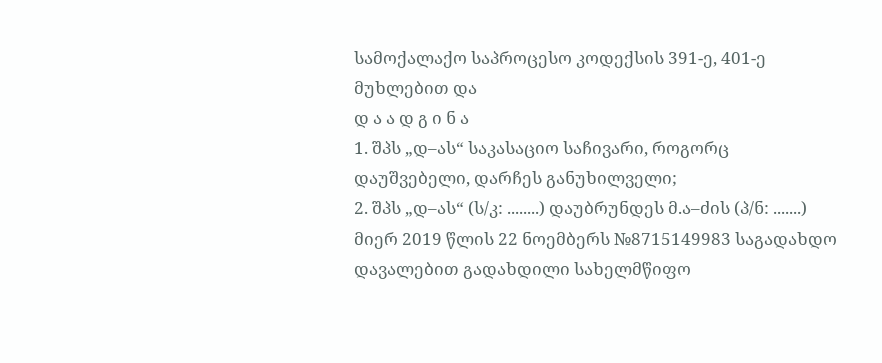სამოქალაქო საპროცესო კოდექსის 391-ე, 401-ე მუხლებით და
დ ა ა დ გ ი ნ ა
1. შპს „დ–ას“ საკასაციო საჩივარი, როგორც დაუშვებელი, დარჩეს განუხილველი;
2. შპს „დ–ას“ (ს/კ: ........) დაუბრუნდეს მ.ა–ძის (პ/ნ: .......) მიერ 2019 წლის 22 ნოემბერს №8715149983 საგადახდო დავალებით გადახდილი სახელმწიფო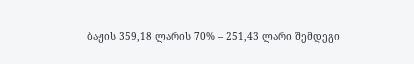ბაჟის 359,18 ლარის 70% – 251,43 ლარი შემდეგი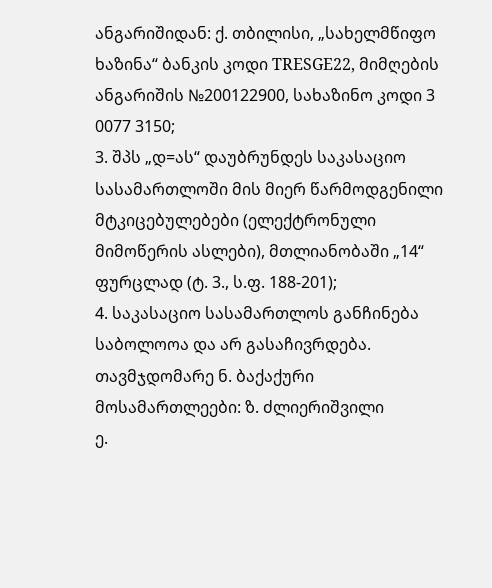ანგარიშიდან: ქ. თბილისი, „სახელმწიფო ხაზინა“ ბანკის კოდი TRESGE22, მიმღების ანგარიშის №200122900, სახაზინო კოდი 3 0077 3150;
3. შპს „დ=ას“ დაუბრუნდეს საკასაციო სასამართლოში მის მიერ წარმოდგენილი მტკიცებულებები (ელექტრონული მიმოწერის ასლები), მთლიანობაში „14“ ფურცლად (ტ. 3., ს.ფ. 188-201);
4. საკასაციო სასამართლოს განჩინება საბოლოოა და არ გასაჩივრდება.
თავმჯდომარე ნ. ბაქაქური
მოსამართლეები: ზ. ძლიერიშვილი
ე.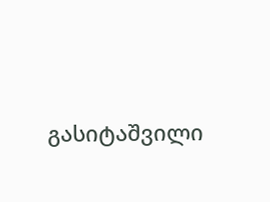გასიტაშვილი